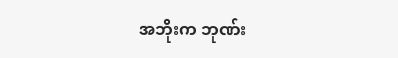အဘိုးက ဘုဏ်း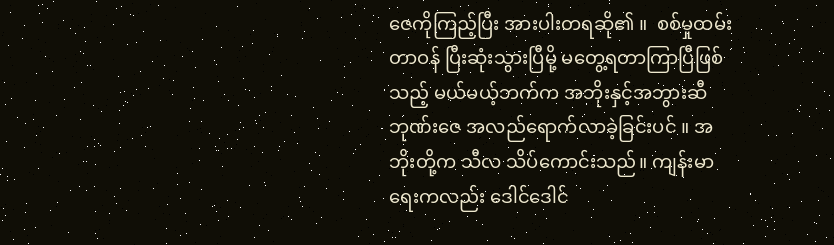ဇေကိုကြည့်ပြီး အားပါးတရဆို၏ ။  စစ်မှုထမ်းတာဝန် ပြီးဆုံးသွားပြီမို့ မတွေ့ရတာကြာပြီဖြစ်သည့် မယ်မယ့်ဘက်က အဘိုးနှင့်အဘွားဆီ ဘုဏ်းဇေ အလည်ရောက်လာခဲ့ခြင်းပင် ။ အဘိုးတို့က သီလ သိပ်ကောင်းသည်။ ကျန်းမာရေးကလည်း ဒေါင်ဒေါင်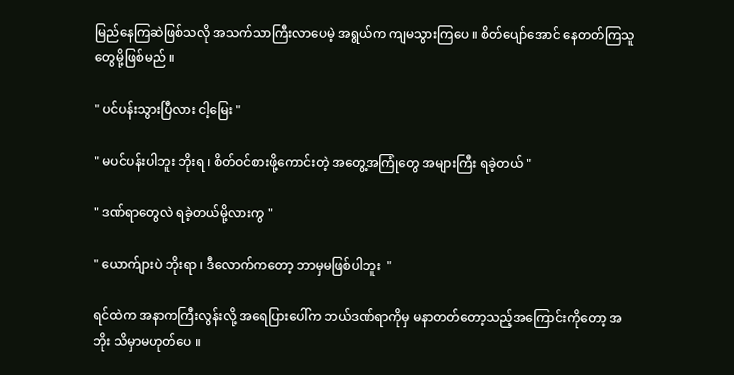မြည်နေကြဆဲဖြစ်သလို အသက်သာကြီးလာပေမဲ့ အရွယ်က ကျမသွားကြပေ ။ စိတ်ပျော်အောင် နေတတ်ကြသူတွေမို့ဖြစ်မည် ။

" ပင်ပန်းသွားပြီလား ငါ့မြေး "

" မပင်ပန်းပါဘူး ဘိုးရ ၊ စိတ်ဝင်စားဖို့ကောင်းတဲ့ အတွေ့အကြုံတွေ အများကြီး ရခဲ့တယ် "

" ဒဏ်ရာတွေလဲ ရခဲ့တယ်မို့လားကွ "

" ယောက်ျားပဲ ဘိုးရာ ၊ ဒီလောက်ကတော့ ဘာမှမဖြစ်ပါဘူး  "

ရင်ထဲက အနာကကြီးလွန်းလို့ အရေပြားပေါ်က ဘယ်ဒဏ်ရာကိုမှ မနာတတ်တော့သည့်အကြောင်းကိုတော့ အဘိုး သိမှာမဟုတ်ပေ ။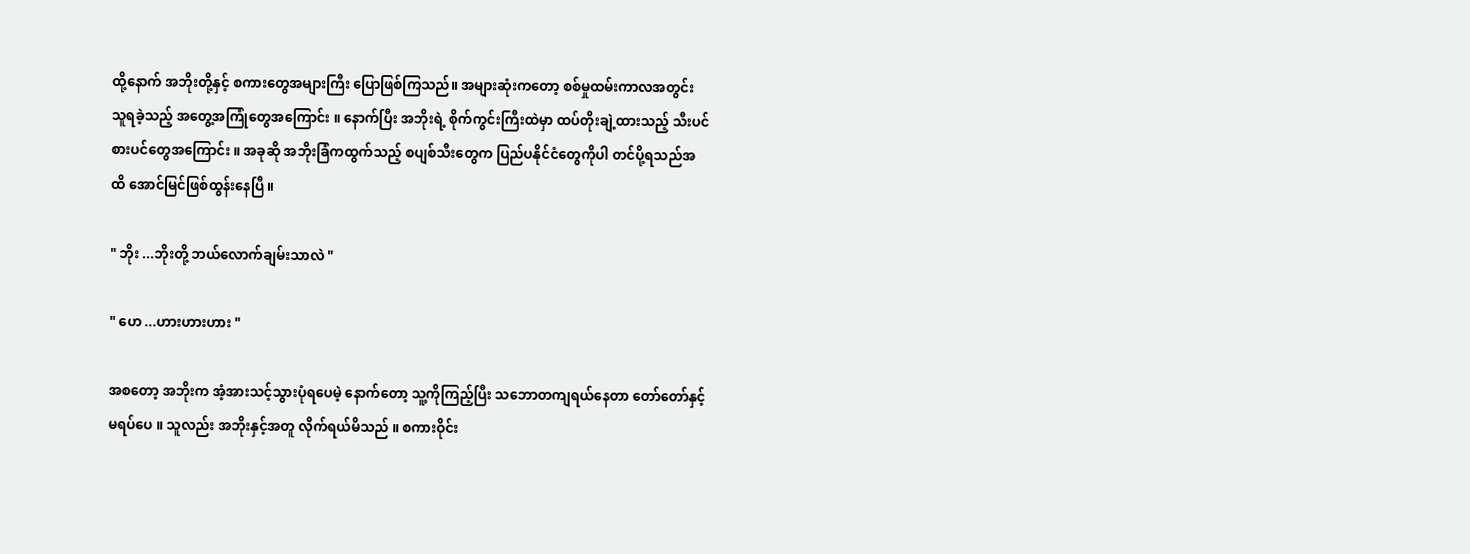ထို့နောက် အဘိုးတို့နှင့် စကားတွေအများကြီး ပြောဖြစ်ကြသည်။ အများဆုံးကတော့ စစ်မှုထမ်းကာလအတွင်း သူရခဲ့သည့် အတွေ့အကြုံတွေအကြောင်း ။ နောက်ပြီး အဘိုးရဲ့ စိုက်ကွင်းကြီးထဲမှာ ထပ်တိုးချဲ့ထားသည့် သီးပင်စားပင်တွေအကြောင်း ။ အခုဆို အဘိုးခြံကထွက်သည့် စပျစ်သီးတွေက ပြည်ပနိုင်ငံတွေကိုပါ တင်ပို့ရသည်အထိ အောင်မြင်ဖြစ်ထွန်းနေပြီ ။

" ဘိုး ...ဘိုးတို့ ဘယ်လောက်ချမ်းသာလဲ "

" ဟေ ...ဟားဟားဟား "

အစတော့ အဘိုးက အံ့အားသင့်သွားပုံရပေမဲ့ နောက်တော့ သူ့ကိုကြည့်ပြီး သဘောတကျရယ်နေတာ တော်တော်နှင့်မရပ်ပေ ။ သူလည်း အဘိုးနှင့်အတူ လိုက်ရယ်မိသည် ။ စကားဝိုင်း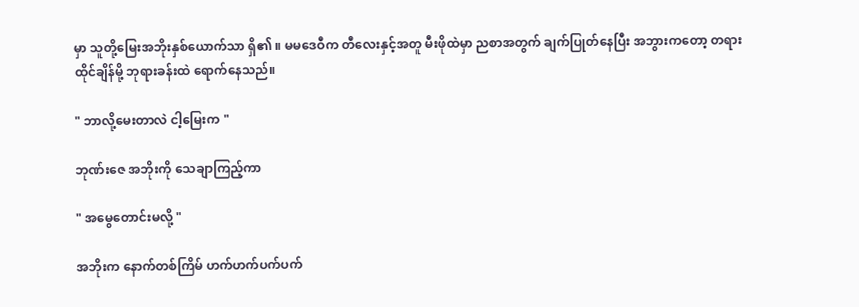မှာ သူတို့မြေးအဘိုးနှစ်ယောက်သာ ရှိ၏ ။ မမဒေဝီက တီလေးနှင့်အတူ မီးဖိုထဲမှာ ညစာအတွက် ချက်ပြုတ်နေပြီး အဘွားကတော့ တရားထိုင်ချိန်မို့ ဘုရားခန်းထဲ ရောက်နေသည်။

" ဘာလို့မေးတာလဲ ငါ့မြေးက "

ဘုဏ်းဇေ အဘိုးကို သေချာကြည့်ကာ

" အမွေတောင်းမလို့ "

အဘိုးက နောက်တစ်ကြိမ် ဟက်ဟက်ပက်ပက်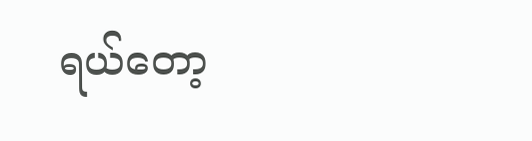ရယ်တော့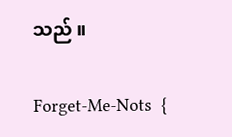သည် ။

Forget-Me-Nots  {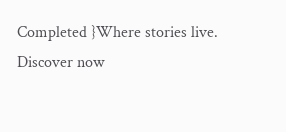Completed }Where stories live. Discover now